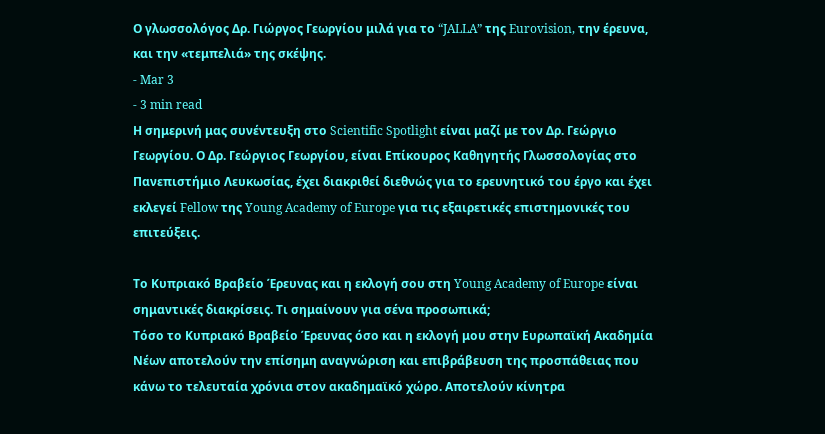Ο γλωσσολόγος Δρ. Γιώργος Γεωργίου μιλά για το “JALLA” της Eurovision, την έρευνα, και την «τεμπελιά» της σκέψης.
- Mar 3
- 3 min read
Η σημερινή μας συνέντευξη στο Scientific Spotlight είναι μαζί με τον Δρ. Γεώργιο Γεωργίου. Ο Δρ. Γεώργιος Γεωργίου, είναι Επίκουρος Καθηγητής Γλωσσολογίας στο Πανεπιστήμιο Λευκωσίας, έχει διακριθεί διεθνώς για το ερευνητικό του έργο και έχει εκλεγεί Fellow της Young Academy of Europe για τις εξαιρετικές επιστημονικές του επιτεύξεις.

Το Κυπριακό Βραβείο Έρευνας και η εκλογή σου στη Young Academy of Europe είναι σημαντικές διακρίσεις. Τι σημαίνουν για σένα προσωπικά;
Τόσο το Κυπριακό Βραβείο Έρευνας όσο και η εκλογή μου στην Ευρωπαϊκή Ακαδημία Νέων αποτελούν την επίσημη αναγνώριση και επιβράβευση της προσπάθειας που κάνω το τελευταία χρόνια στον ακαδημαϊκό χώρο. Αποτελούν κίνητρα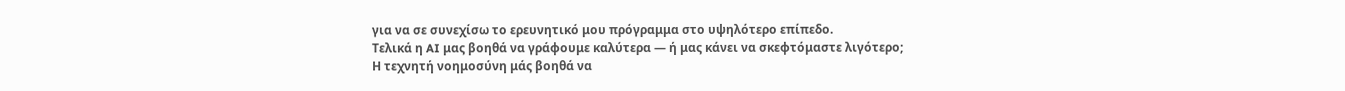για να σε συνεχίσω το ερευνητικό μου πρόγραμμα στο υψηλότερο επίπεδο.
Τελικά η AI μας βοηθά να γράφουμε καλύτερα — ή μας κάνει να σκεφτόμαστε λιγότερο;
Η τεχνητή νοημοσύνη μάς βοηθά να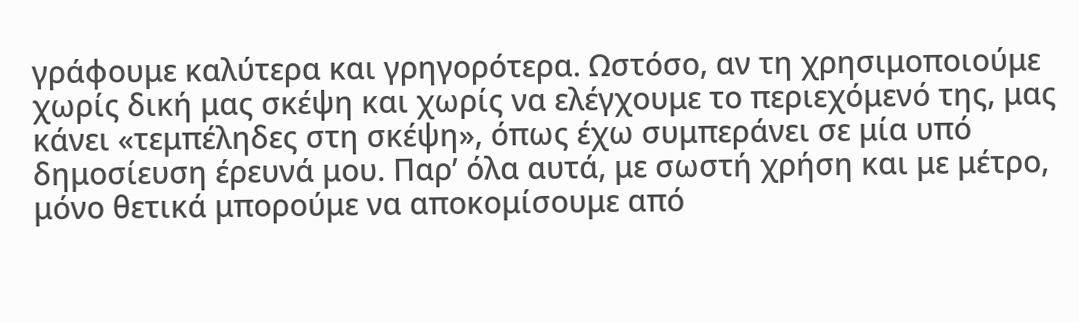γράφουμε καλύτερα και γρηγορότερα. Ωστόσο, αν τη χρησιμοποιούμε χωρίς δική μας σκέψη και χωρίς να ελέγχουμε το περιεχόμενό της, μας κάνει «τεμπέληδες στη σκέψη», όπως έχω συμπεράνει σε μία υπό δημοσίευση έρευνά μου. Παρ’ όλα αυτά, με σωστή χρήση και με μέτρο, μόνο θετικά μπορούμε να αποκομίσουμε από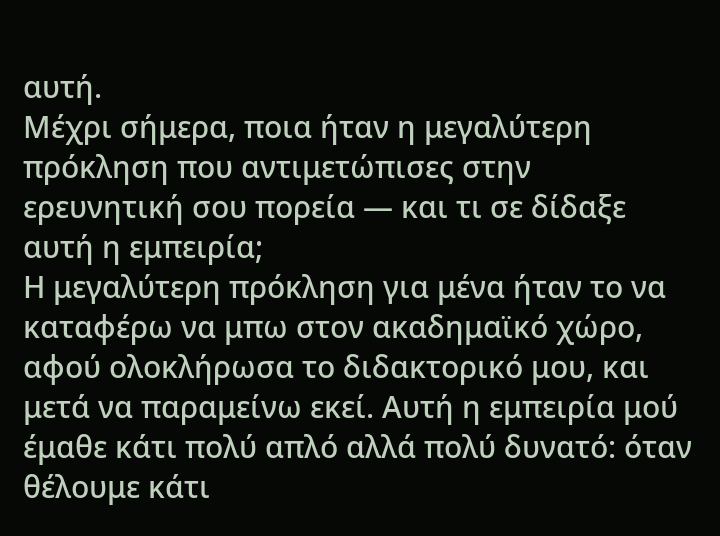αυτή.
Μέχρι σήμερα, ποια ήταν η μεγαλύτερη πρόκληση που αντιμετώπισες στην ερευνητική σου πορεία — και τι σε δίδαξε αυτή η εμπειρία;
Η μεγαλύτερη πρόκληση για μένα ήταν το να καταφέρω να μπω στον ακαδημαϊκό χώρο, αφού ολοκλήρωσα το διδακτορικό μου, και μετά να παραμείνω εκεί. Αυτή η εμπειρία μού έμαθε κάτι πολύ απλό αλλά πολύ δυνατό: όταν θέλουμε κάτι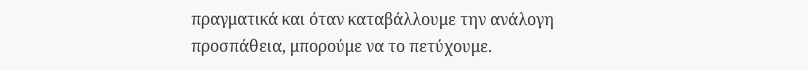πραγματικά και όταν καταβάλλουμε την ανάλογη προσπάθεια, μπορούμε να το πετύχουμε.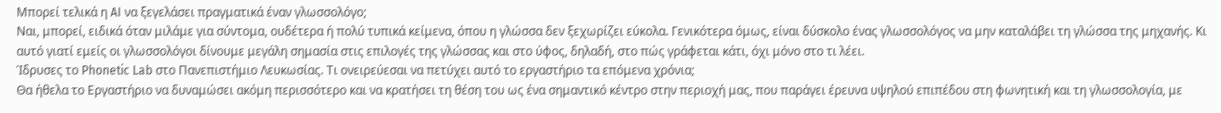Μπορεί τελικά η AI να ξεγελάσει πραγματικά έναν γλωσσολόγο;
Ναι, μπορεί, ειδικά όταν μιλάμε για σύντομα, ουδέτερα ή πολύ τυπικά κείμενα, όπου η γλώσσα δεν ξεχωρίζει εύκολα. Γενικότερα όμως, είναι δύσκολο ένας γλωσσολόγος να μην καταλάβει τη γλώσσα της μηχανής. Κι αυτό γιατί εμείς οι γλωσσολόγοι δίνουμε μεγάλη σημασία στις επιλογές της γλώσσας και στο ύφος, δηλαδή, στο πώς γράφεται κάτι, όχι μόνο στο τι λέει.
Ίδρυσες το Phonetic Lab στο Πανεπιστήμιο Λευκωσίας. Τι ονειρεύεσαι να πετύχει αυτό το εργαστήριο τα επόμενα χρόνια;
Θα ήθελα το Εργαστήριο να δυναμώσει ακόμη περισσότερο και να κρατήσει τη θέση του ως ένα σημαντικό κέντρο στην περιοχή μας, που παράγει έρευνα υψηλού επιπέδου στη φωνητική και τη γλωσσολογία, με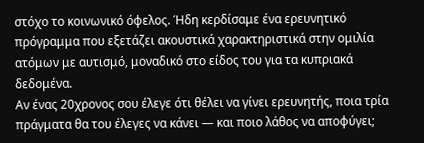στόχο το κοινωνικό όφελος. Ήδη κερδίσαμε ένα ερευνητικό πρόγραμμα που εξετάζει ακουστικά χαρακτηριστικά στην ομιλία ατόμων με αυτισμό, μοναδικό στο είδος του για τα κυπριακά δεδομένα.
Αν ένας 20χρονος σου έλεγε ότι θέλει να γίνει ερευνητής, ποια τρία πράγματα θα του έλεγες να κάνει — και ποιο λάθος να αποφύγει;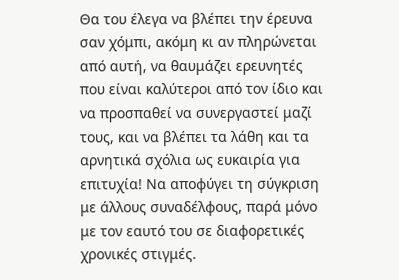Θα του έλεγα να βλέπει την έρευνα σαν χόμπι, ακόμη κι αν πληρώνεται από αυτή, να θαυμάζει ερευνητές που είναι καλύτεροι από τον ίδιο και να προσπαθεί να συνεργαστεί μαζί τους, και να βλέπει τα λάθη και τα αρνητικά σχόλια ως ευκαιρία για επιτυχία! Να αποφύγει τη σύγκριση με άλλους συναδέλφους, παρά μόνο με τον εαυτό του σε διαφορετικές χρονικές στιγμές.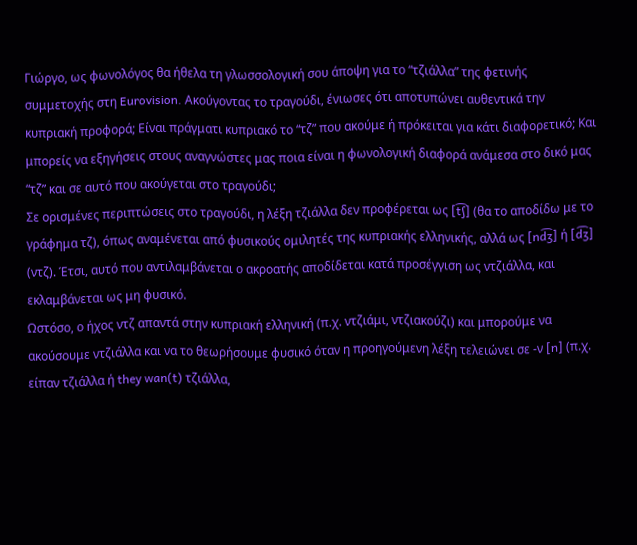Γιώργο, ως φωνολόγος θα ήθελα τη γλωσσολογική σου άποψη για το “τζιάλλα” της φετινής συμμετοχής στη Eurovision. Ακούγοντας το τραγούδι, ένιωσες ότι αποτυπώνει αυθεντικά την κυπριακή προφορά; Είναι πράγματι κυπριακό το “τζ” που ακούμε ή πρόκειται για κάτι διαφορετικό; Και μπορείς να εξηγήσεις στους αναγνώστες μας ποια είναι η φωνολογική διαφορά ανάμεσα στο δικό μας “τζ” και σε αυτό που ακούγεται στο τραγούδι;
Σε ορισμένες περιπτώσεις στο τραγούδι, η λέξη τζιάλλα δεν προφέρεται ως [t͡ʃ] (θα το αποδίδω με το γράφημα τζ), όπως αναμένεται από φυσικούς ομιλητές της κυπριακής ελληνικής, αλλά ως [nd͡ʒ] ή [d͡ʒ] (ντζ). Έτσι, αυτό που αντιλαμβάνεται ο ακροατής αποδίδεται κατά προσέγγιση ως ντζιάλλα, και εκλαμβάνεται ως μη φυσικό.
Ωστόσο, ο ήχος ντζ απαντά στην κυπριακή ελληνική (π.χ. ντζιάμι, ντζιακούζι) και μπορούμε να ακούσουμε ντζιάλλα και να το θεωρήσουμε φυσικό όταν η προηγούμενη λέξη τελειώνει σε -ν [n] (π.χ. είπαν τζιάλλα ή they wan(t) τζιάλλα,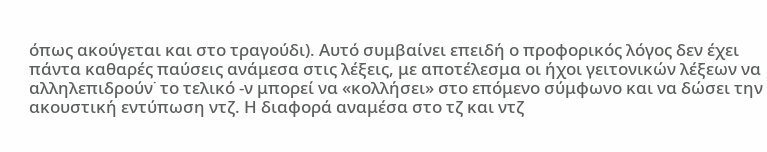όπως ακούγεται και στο τραγούδι). Αυτό συμβαίνει επειδή ο προφορικός λόγος δεν έχει πάντα καθαρές παύσεις ανάμεσα στις λέξεις, με αποτέλεσμα οι ήχοι γειτονικών λέξεων να αλληλεπιδρούν˙ το τελικό -ν μπορεί να «κολλήσει» στο επόμενο σύμφωνο και να δώσει την ακουστική εντύπωση ντζ. Η διαφορά αναμέσα στο τζ και ντζ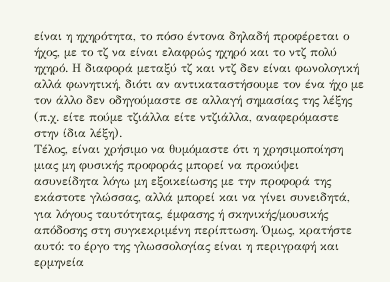είναι η ηχηρότητα, το πόσο έντονα δηλαδή προφέρεται ο ήχος, με το τζ να είναι ελαφρώς ηχηρό και το ντζ πολύ ηχηρό. Η διαφορά μεταξύ τζ και ντζ δεν είναι φωνολογική αλλά φωνητική, διότι αν αντικαταστήσουμε τον ένα ήχο με τον άλλο δεν οδηγούμαστε σε αλλαγή σημασίας της λέξης (π.χ. είτε πούμε τζιάλλα είτε ντζιάλλα, αναφερόμαστε στην ίδια λέξη).
Τέλος, είναι χρήσιμο να θυμόμαστε ότι η χρησιμοποίηση μιας μη φυσικής προφοράς μπορεί να προκύψει ασυνείδητα λόγω μη εξοικείωσης με την προφορά της εκάστοτε γλώσσας, αλλά μπορεί και να γίνει συνειδητά, για λόγους ταυτότητας, έμφασης ή σκηνικής/μουσικής απόδοσης στη συγκεκριμένη περίπτωση. Όμως, κρατήστε αυτό: το έργο της γλωσσολογίας είναι η περιγραφή και ερμηνεία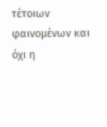τέτοιων φαινομένων και όχι η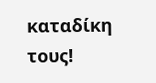καταδίκη τους!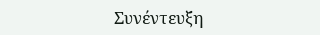Συνέντευξη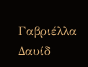Γαβριέλλα Δαυίδ